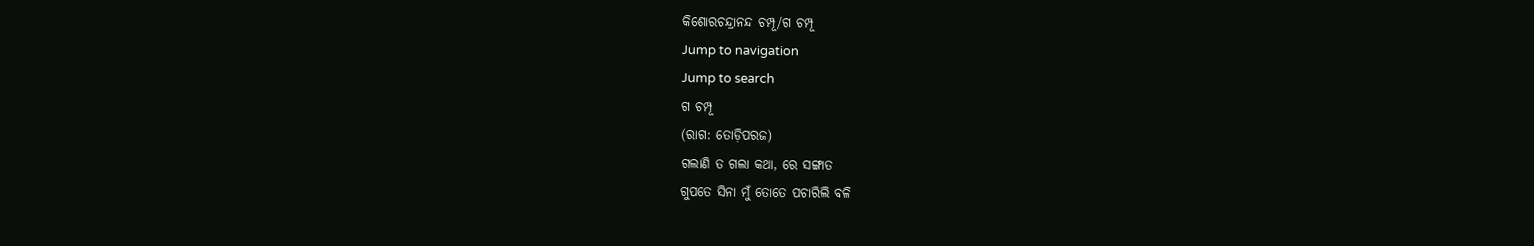କିଶୋରଚନ୍ଦ୍ରାନନ୍ଦ ଚମ୍ପୂ/ଗ ଚମ୍ପୂ
Jump to navigation
Jump to search
ଗ ଚମ୍ପୂ
(ରାଗ: ତୋଡ଼ିପରଜ)
ଗଲାଣି ତ ଗଲା କଥା, ରେ ସଙ୍ଗାତ
ଗୁପତେ ସିନା ମୁଁ ତୋତେ ପଚାରିଲି ବଳି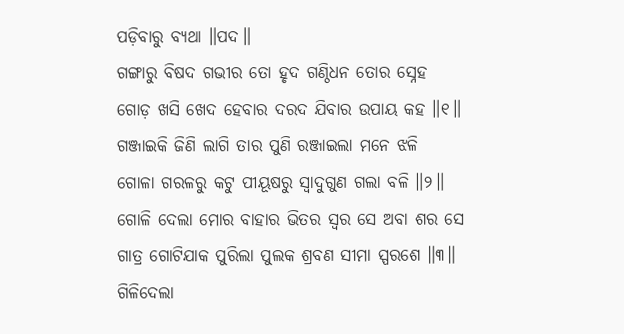ପଡ଼ିବାରୁ ବ୍ୟଥା ॥ପଦ॥
ଗଙ୍ଗାରୁ ବିଷଦ ଗଭୀର ତୋ ହୃଦ ଗଣ୍ଠିଧନ ତୋର ସ୍ନେହ
ଗୋଡ଼ ଖସି ଖେଦ ହେବାର ଦରଦ ଯିବାର ଉପାୟ କହ ॥୧॥
ଗଞ୍ଜାଇକି ଜିଣି ଲାଗି ତାର ପୁଣି ରଞ୍ଜାଇଲା ମନେ ଝଳି
ଗୋଳା ଗରଳରୁ କଟୁ ପୀୟୂଷରୁ ସ୍ୱାଦୁଗୁଣ ଗଲା ବଳି ॥୨॥
ଗୋଳି ଦେଲା ମୋର ବାହାର ଭିତର ସ୍ୱର ସେ ଅବା ଶର ସେ
ଗାତ୍ର ଗୋଟିଯାକ ପୁରିଲା ପୁଲକ ଶ୍ରବଣ ସୀମା ସ୍ପରଶେ ॥୩॥
ଗିଳିଦେଲା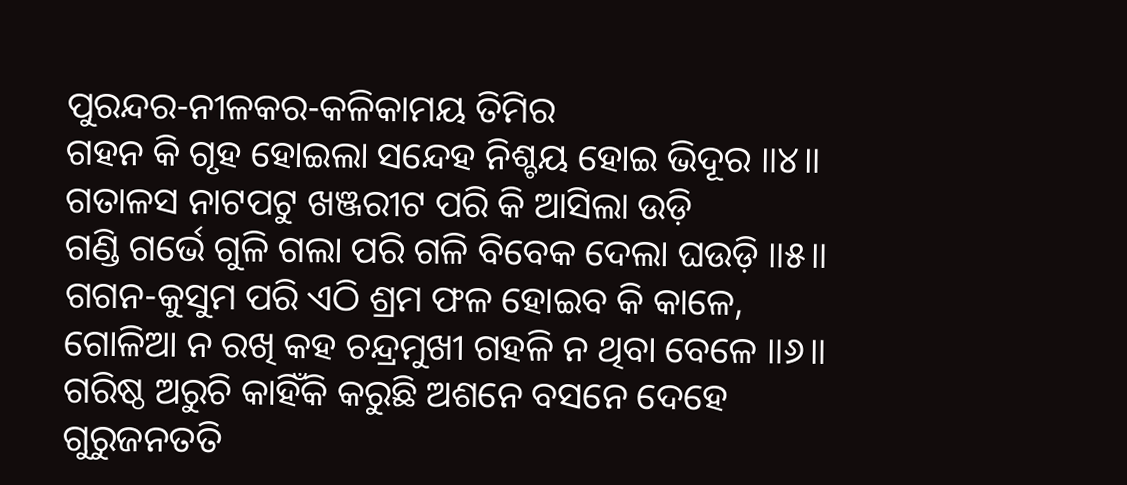ପୁରନ୍ଦର-ନୀଳକର-କଳିକାମୟ ତିମିର
ଗହନ କି ଗୃହ ହୋଇଲା ସନ୍ଦେହ ନିଶ୍ଚୟ ହୋଇ ଭିଦୂର ॥୪॥
ଗତାଳସ ନାଟପଟୁ ଖଞ୍ଜରୀଟ ପରି କି ଆସିଲା ଉଡ଼ି
ଗଣ୍ଡି ଗର୍ଭେ ଗୁଳି ଗଲା ପରି ଗଳି ବିବେକ ଦେଲା ଘଉଡ଼ି ॥୫॥
ଗଗନ-କୁସୁମ ପରି ଏଠି ଶ୍ରମ ଫଳ ହୋଇବ କି କାଳେ,
ଗୋଳିଆ ନ ରଖି କହ ଚନ୍ଦ୍ରମୁଖୀ ଗହଳି ନ ଥିବା ବେଳେ ॥୬॥
ଗରିଷ୍ଠ ଅରୁଚି କାହିଁକି କରୁଛି ଅଶନେ ବସନେ ଦେହେ
ଗୁରୁଜନତତି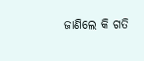ଜାଣିଲେ କି ଗତି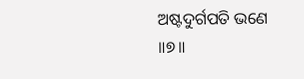ଅଷ୍ଟଦୁର୍ଗପତି ଭଣେ ॥୭॥